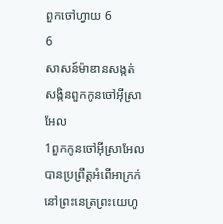ពួកចៅហ្វាយ 6
6
សាសន៍ម៉ាឌានសង្កត់សង្កិនពួកកូនចៅអ៊ីស្រាអែល
1ពួកកូនចៅអ៊ីស្រាអែលបានប្រព្រឹត្តអំពើអាក្រក់នៅព្រះនេត្រព្រះយេហូ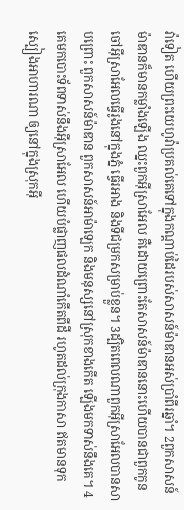វ៉ាទៀត ហើយព្រះយេហូវ៉ាប្រគល់គេទៅក្នុងកណ្ដាប់ដៃរបស់សាសន៍ម៉ាឌានអស់ប្រាំពីរឆ្នាំ។ 2ពួកសាសន៍ម៉ាឌានក៏មានកម្លាំងឡើង ឈ្នះពួកអ៊ីស្រាអែល គឺដោយព្រោះតែសាសន៍ម៉ាឌាននោះហើយបានជាពួកកូនចៅអ៊ីស្រាអែលធ្វើរូងនៅក្នុងភ្នំ ធ្វើរអាង និងទីជម្រកសម្រាប់ខ្លួន។ 3ដ្បិតពេលណាពួកអ៊ីស្រាអែលបានសាបព្រោះ ពួកសាសន៍ម៉ាឌាន ពួកសាសន៍អាម៉ាឡេក និងមនុស្សនៅស្រុកខាងកើត ឡើងមកទាស់នឹងគេ។ 4គេមកបោះទ័ពទាស់នឹងអ៊ីស្រាអែល ហើយបំផ្លាញផលដំណាំកើតពីដី រហូតដល់ក្រុងកាសា ឥតមានទុកស្បៀងអាហារណា ឲ្យនៅក្នុងស្រុកអ៊ី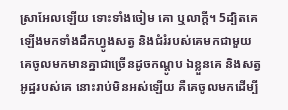ស្រាអែលឡើយ ទោះទាំងចៀម គោ ឬលាក្តី។ 5ដ្បិតគេឡើងមកទាំងដឹកហ្វូងសត្វ និងជំរំរបស់គេមកជាមួយ គេចូលមកមានគ្នាជាច្រើនដូចកណ្តូប ឯខ្លួនគេ និងសត្វអូដ្ឋរបស់គេ នោះរាប់មិនអស់ឡើយ គឺគេចូលមកដើម្បី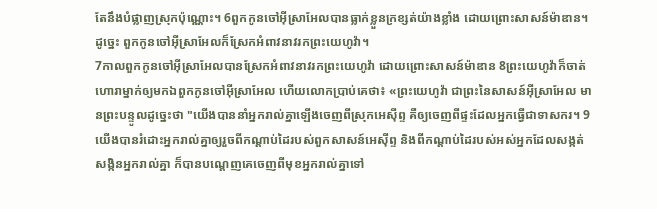តែនឹងបំផ្លាញស្រុកប៉ុណ្ណោះ។ 6ពួកកូនចៅអ៊ីស្រាអែលបានធ្លាក់ខ្លួនក្រខ្សត់យ៉ាងខ្លាំង ដោយព្រោះសាសន៍ម៉ាឌាន។ ដូច្នេះ ពួកកូនចៅអ៊ីស្រាអែលក៏ស្រែកអំពាវនាវរកព្រះយេហូវ៉ា។
7កាលពួកកូនចៅអ៊ីស្រាអែលបានស្រែកអំពាវនាវរកព្រះយេហូវ៉ា ដោយព្រោះសាសន៍ម៉ាឌាន 8ព្រះយេហូវ៉ាក៏ចាត់ហោរាម្នាក់ឲ្យមកឯពួកកូនចៅអ៊ីស្រាអែល ហើយលោកប្រាប់គេថា៖ «ព្រះយេហូវ៉ា ជាព្រះនៃសាសន៍អ៊ីស្រាអែល មានព្រះបន្ទូលដូច្នេះថា "យើងបាននាំអ្នករាល់គ្នាឡើងចេញពីស្រុកអេស៊ីព្ទ គឺឲ្យចេញពីផ្ទះដែលអ្នកធ្វើជាទាសករ។ 9យើងបានរំដោះអ្នករាល់គ្នាឲ្យរួចពីកណ្ដាប់ដៃរបស់ពួកសាសន៍អេស៊ីព្ទ និងពីកណ្ដាប់ដៃរបស់អស់អ្នកដែលសង្កត់សង្កិនអ្នករាល់គ្នា ក៏បានបណ្តេញគេចេញពីមុខអ្នករាល់គ្នាទៅ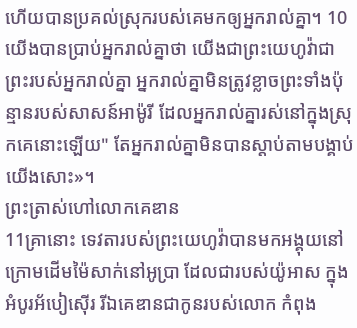ហើយបានប្រគល់ស្រុករបស់គេមកឲ្យអ្នករាល់គ្នា។ 10យើងបានប្រាប់អ្នករាល់គ្នាថា យើងជាព្រះយេហូវ៉ាជាព្រះរបស់អ្នករាល់គ្នា អ្នករាល់គ្នាមិនត្រូវខ្លាចព្រះទាំងប៉ុន្មានរបស់សាសន៍អាម៉ូរី ដែលអ្នករាល់គ្នារស់នៅក្នុងស្រុកគេនោះឡើយ" តែអ្នករាល់គ្នាមិនបានស្តាប់តាមបង្គាប់យើងសោះ»។
ព្រះត្រាស់ហៅលោកគេឌាន
11គ្រានោះ ទេវតារបស់ព្រះយេហូវ៉ាបានមកអង្គុយនៅក្រោមដើមម៉ៃសាក់នៅអូប្រា ដែលជារបស់យ៉ូអាស ក្នុងអំបូរអ័បៀស៊ើរ រីឯគេឌានជាកូនរបស់លោក កំពុង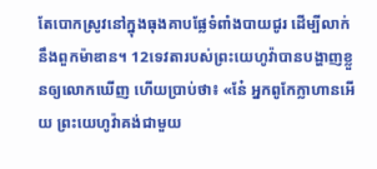តែបោកស្រូវនៅក្នុងធុងគាបផ្លែទំពាំងបាយជូរ ដើម្បីលាក់នឹងពួកម៉ាឌាន។ 12ទេវតារបស់ព្រះយេហូវ៉ាបានបង្ហាញខ្លួនឲ្យលោកឃើញ ហើយប្រាប់ថា៖ «នែ៎ អ្នកពូកែក្លាហានអើយ ព្រះយេហូវ៉ាគង់ជាមួយ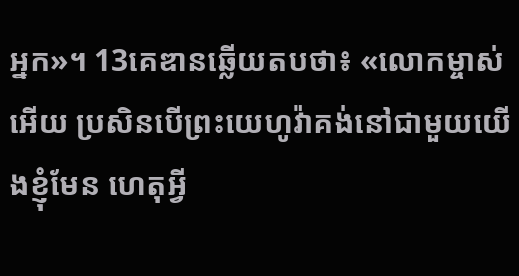អ្នក»។ 13គេឌានឆ្លើយតបថា៖ «លោកម្ចាស់អើយ ប្រសិនបើព្រះយេហូវ៉ាគង់នៅជាមួយយើងខ្ញុំមែន ហេតុអ្វី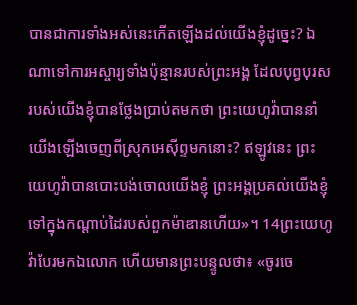បានជាការទាំងអស់នេះកើតឡើងដល់យើងខ្ញុំដូច្នេះ? ឯណាទៅការអស្ចារ្យទាំងប៉ុន្មានរបស់ព្រះអង្គ ដែលបុព្វបុរសរបស់យើងខ្ញុំបានថ្លែងប្រាប់តមកថា ព្រះយេហូវ៉ាបាននាំយើងឡើងចេញពីស្រុកអេស៊ីព្ទមកនោះ? ឥឡូវនេះ ព្រះយេហូវ៉ាបានបោះបង់ចោលយើងខ្ញុំ ព្រះអង្គប្រគល់យើងខ្ញុំទៅក្នុងកណ្ដាប់ដៃរបស់ពួកម៉ាឌានហើយ»។ 14ព្រះយេហូវ៉ាបែរមកឯលោក ហើយមានព្រះបន្ទូលថា៖ «ចូរចេ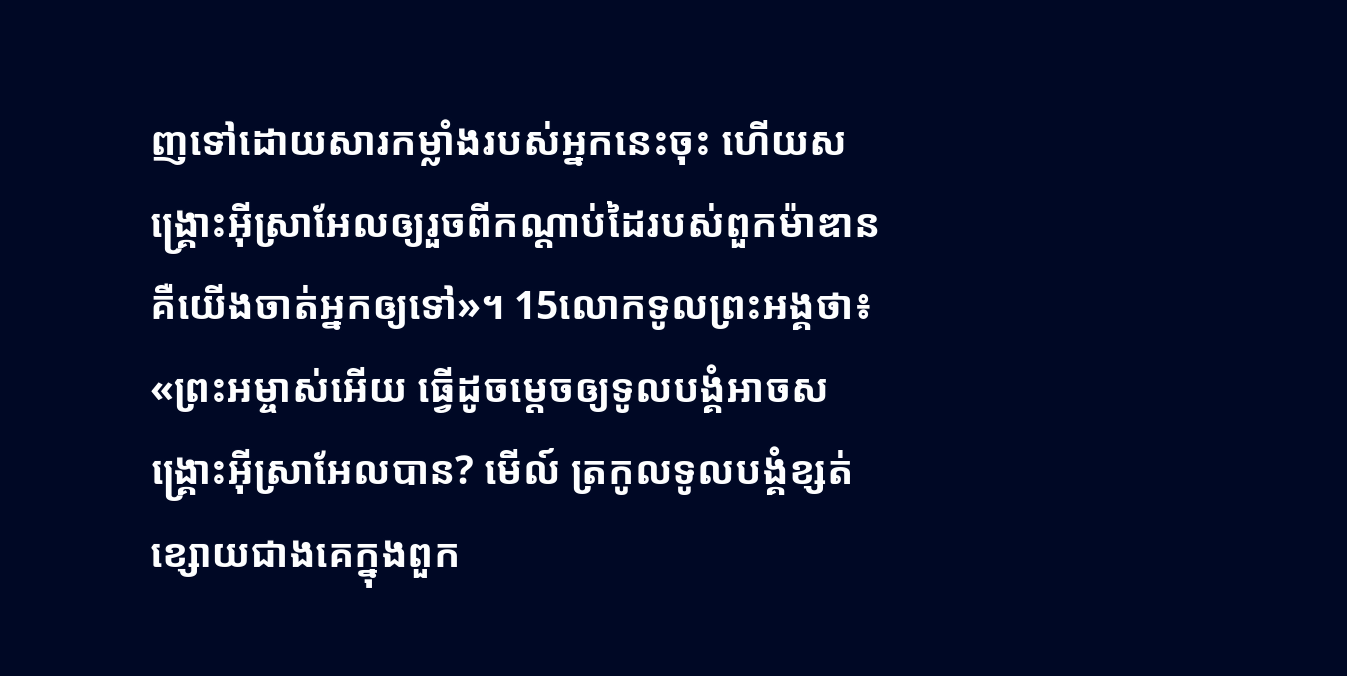ញទៅដោយសារកម្លាំងរបស់អ្នកនេះចុះ ហើយសង្គ្រោះអ៊ីស្រាអែលឲ្យរួចពីកណ្ដាប់ដៃរបស់ពួកម៉ាឌាន គឺយើងចាត់អ្នកឲ្យទៅ»។ 15លោកទូលព្រះអង្គថា៖ «ព្រះអម្ចាស់អើយ ធ្វើដូចម្តេចឲ្យទូលបង្គំអាចសង្គ្រោះអ៊ីស្រាអែលបាន? មើល៍ ត្រកូលទូលបង្គំខ្សត់ខ្សោយជាងគេក្នុងពួក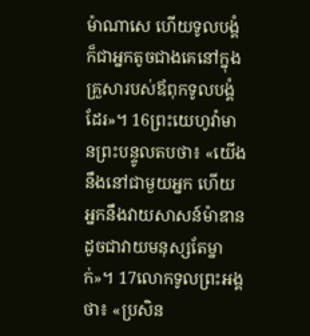ម៉ាណាសេ ហើយទូលបង្គំក៏ជាអ្នកតូចជាងគេនៅក្នុងគ្រួសារបស់ឪពុកទូលបង្គំដែរ»។ 16ព្រះយេហូវ៉ាមានព្រះបន្ទូលតបថា៖ «យើងនឹងនៅជាមួយអ្នក ហើយអ្នកនឹងវាយសាសន៍ម៉ាឌាន ដូចជាវាយមនុស្សតែម្នាក់»។ 17លោកទូលព្រះអង្គថា៖ «ប្រសិន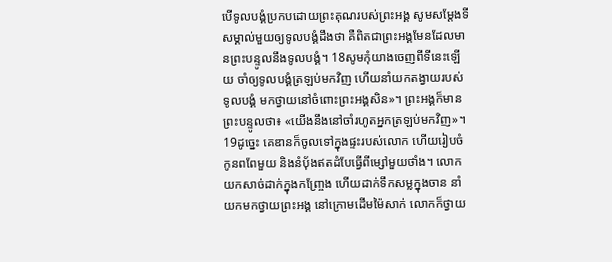បើទូលបង្គំប្រកបដោយព្រះគុណរបស់ព្រះអង្គ សូមសម្ដែងទីសម្គាល់មួយឲ្យទូលបង្គំដឹងថា គឺពិតជាព្រះអង្គមែនដែលមានព្រះបន្ទូលនឹងទូលបង្គំ។ 18សូមកុំយាងចេញពីទីនេះឡើយ ចាំឲ្យទូលបង្គំត្រឡប់មកវិញ ហើយនាំយកតង្វាយរបស់ទូលបង្គំ មកថ្វាយនៅចំពោះព្រះអង្គសិន»។ ព្រះអង្គក៏មានព្រះបន្ទូលថា៖ «យើងនឹងនៅចាំរហូតអ្នកត្រឡប់មកវិញ»។
19ដូច្នេះ គេឌានក៏ចូលទៅក្នុងផ្ទះរបស់លោក ហើយរៀបចំកូនពពែមួយ និងនំបុ័ងឥតដំបែធ្វើពីម្សៅមួយថាំង។ លោកយកសាច់ដាក់ក្នុងកញ្ច្រែង ហើយដាក់ទឹកសម្លក្នុងចាន នាំយកមកថ្វាយព្រះអង្គ នៅក្រោមដើមម៉ៃសាក់ លោកក៏ថ្វាយ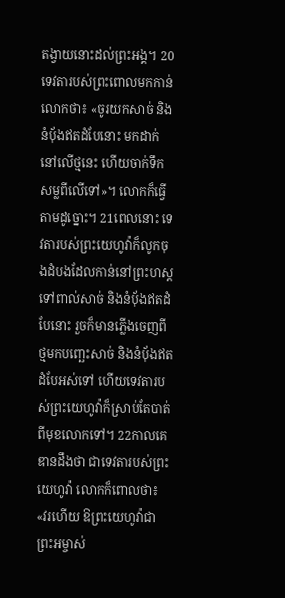តង្វាយនោះដល់ព្រះអង្គ។ 20ទេវតារបស់ព្រះពោលមកកាន់លោកថា៖ «ចូរយកសាច់ និងនំបុ័ងឥតដំបែនោះ មកដាក់នៅលើថ្មនេះ ហើយចាក់ទឹកសម្លពីលើទៅ»។ លោកក៏ធ្វើតាមដូច្នោះ។ 21ពេលនោះ ទេវតារបស់ព្រះយេហូវ៉ាក៏លូកចុងដំបងដែលកាន់នៅព្រះហស្ត ទៅពាល់សាច់ និងនំបុ័ងឥតដំបែនោះ រួចក៏មានភ្លើងចេញពីថ្មមកបញ្ឆេះសាច់ និងនំបុ័ងឥតដំបែអស់ទៅ ហើយទេវតារបស់ព្រះយេហូវ៉ាក៏ស្រាប់តែបាត់ពីមុខលោកទៅ។ 22កាលគេឌានដឹងថា ជាទេវតារបស់ព្រះយេហូវ៉ា លោកក៏ពោលថា៖ «វរហើយ ឱព្រះយេហូវ៉ាជាព្រះអម្ចាស់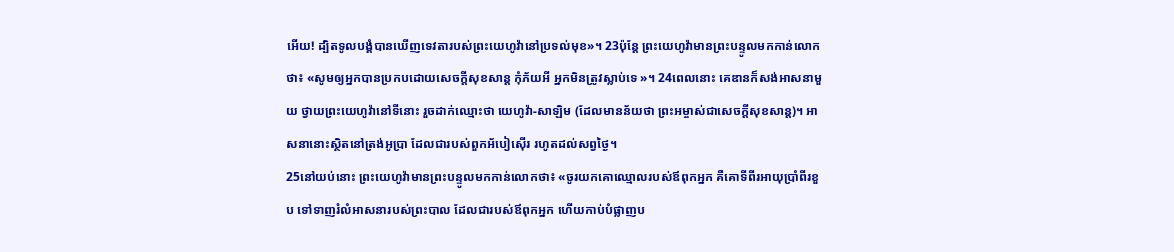អើយ! ដ្បិតទូលបង្គំបានឃើញទេវតារបស់ព្រះយេហូវ៉ានៅប្រទល់មុខ»។ 23ប៉ុន្ដែ ព្រះយេហូវ៉ាមានព្រះបន្ទូលមកកាន់លោកថា៖ «សូមឲ្យអ្នកបានប្រកបដោយសេចក្ដីសុខសាន្ត កុំភ័យអី អ្នកមិនត្រូវស្លាប់ទេ »។ 24ពេលនោះ គេឌានក៏សង់អាសនាមួយ ថ្វាយព្រះយេហូវ៉ានៅទីនោះ រួចដាក់ឈ្មោះថា យេហូវ៉ា-សាឡិម (ដែលមានន័យថា ព្រះអម្ចាស់ជាសេចក្ដីសុខសាន្ត)។ អាសនានោះស្ថិតនៅត្រង់អូប្រា ដែលជារបស់ពួកអ័បៀស៊ើរ រហូតដល់សព្វថ្ងៃ។
25នៅយប់នោះ ព្រះយេហូវ៉ាមានព្រះបន្ទូលមកកាន់លោកថា៖ «ចូរយកគោឈ្មោលរបស់ឪពុកអ្នក គឺគោទីពីរអាយុប្រាំពីរខួប ទៅទាញរំលំអាសនារបស់ព្រះបាល ដែលជារបស់ឪពុកអ្នក ហើយកាប់បំផ្លាញប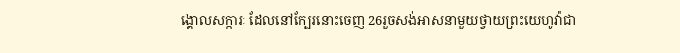ង្គោលសក្ការៈ ដែលនៅក្បែរនោះចេញ 26រួចសង់អាសនាមួយថ្វាយព្រះយេហូវ៉ាជា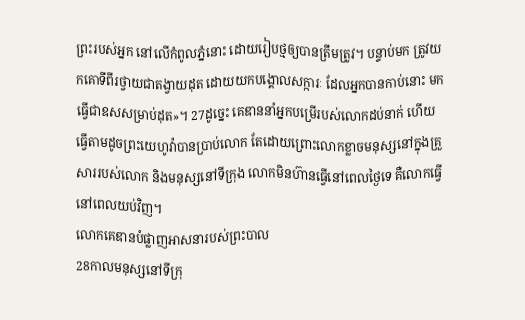ព្រះរបស់អ្នក នៅលើកំពូលភ្នំនោះ ដោយរៀបថ្មឲ្យបានត្រឹមត្រូវ។ បន្ទាប់មក ត្រូវយកគោទីពីរថ្វាយជាតង្វាយដុត ដោយយកបង្គោលសក្ការៈ ដែលអ្នកបានកាប់នោះ មកធ្វើជាឧសសម្រាប់ដុត»។ 27ដូច្នេះ គេឌាននាំអ្នកបម្រើរបស់លោកដប់នាក់ ហើយធ្វើតាមដូចព្រះយេហូវ៉ាបានប្រាប់លោក តែដោយព្រោះលោកខ្លាចមនុស្សនៅក្នុងគ្រួសាររបស់លោក និងមនុស្សនៅទីក្រុង លោកមិនហ៊ានធ្វើនៅពេលថ្ងៃទេ គឺលោកធ្វើនៅពេលយប់វិញ។
លោកគេឌានបំផ្លាញអាសនារបស់ព្រះបាល
28កាលមនុស្សនៅទីក្រុ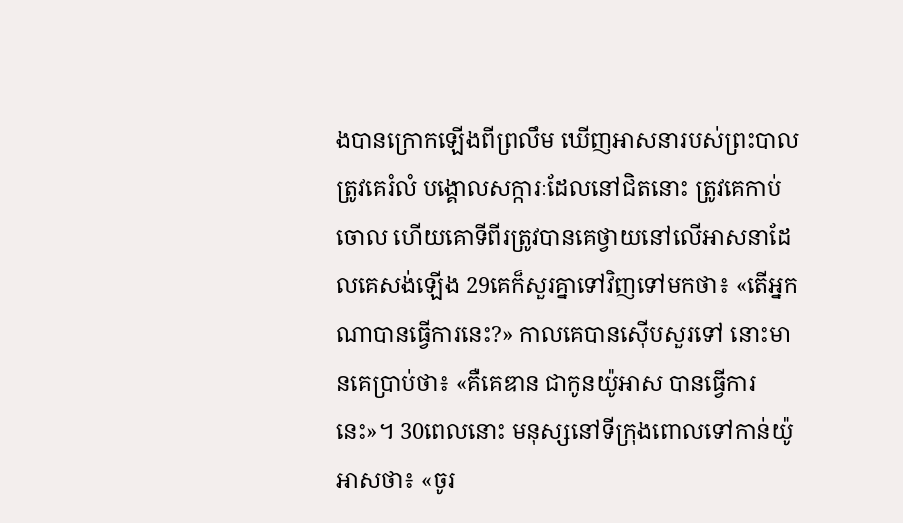ងបានក្រោកឡើងពីព្រលឹម ឃើញអាសនារបស់ព្រះបាលត្រូវគេរំលំ បង្គោលសក្ការៈដែលនៅជិតនោះ ត្រូវគេកាប់ចោល ហើយគោទីពីរត្រូវបានគេថ្វាយនៅលើអាសនាដែលគេសង់ឡើង 29គេក៏សួរគ្នាទៅវិញទៅមកថា៖ «តើអ្នកណាបានធ្វើការនេះ?» កាលគេបានស៊ើបសួរទៅ នោះមានគេប្រាប់ថា៖ «គឺគេឌាន ជាកូនយ៉ូអាស បានធ្វើការនេះ»។ 30ពេលនោះ មនុស្សនៅទីក្រុងពោលទៅកាន់យ៉ូអាសថា៖ «ចូរ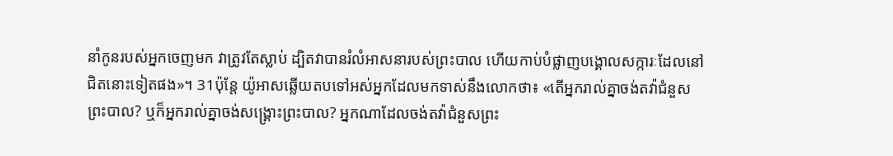នាំកូនរបស់អ្នកចេញមក វាត្រូវតែស្លាប់ ដ្បិតវាបានរំលំអាសនារបស់ព្រះបាល ហើយកាប់បំផ្លាញបង្គោលសក្ការៈដែលនៅជិតនោះទៀតផង»។ 31ប៉ុន្ដែ យ៉ូអាសឆ្លើយតបទៅអស់អ្នកដែលមកទាស់នឹងលោកថា៖ «តើអ្នករាល់គ្នាចង់តវ៉ាជំនួសព្រះបាល? ឬក៏អ្នករាល់គ្នាចង់សង្គ្រោះព្រះបាល? អ្នកណាដែលចង់តវ៉ាជំនួសព្រះ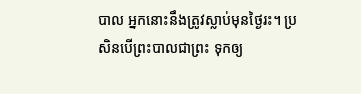បាល អ្នកនោះនឹងត្រូវស្លាប់មុនថ្ងៃរះ។ ប្រសិនបើព្រះបាលជាព្រះ ទុកឲ្យ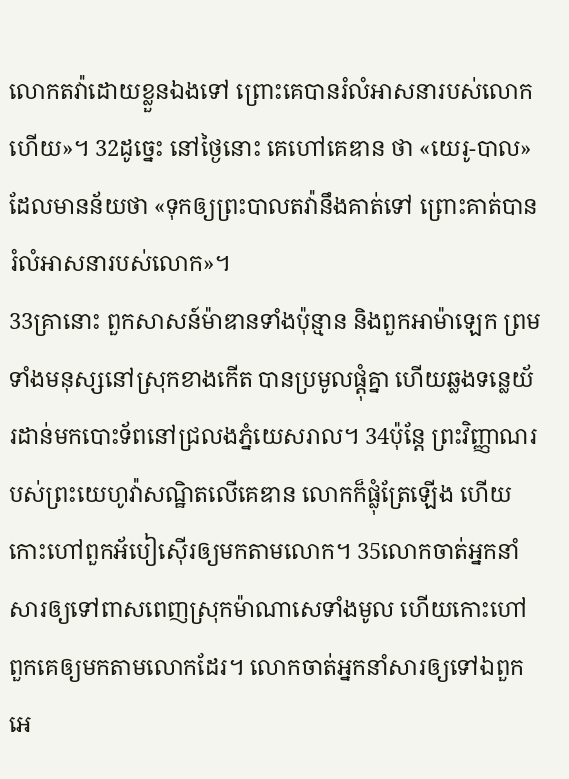លោកតវ៉ាដោយខ្លួនឯងទៅ ព្រោះគេបានរំលំអាសនារបស់លោកហើយ»។ 32ដូច្នេះ នៅថ្ងៃនោះ គេហៅគេឌាន ថា «យេរូ-បាល» ដែលមានន័យថា «ទុកឲ្យព្រះបាលតវ៉ានឹងគាត់ទៅ ព្រោះគាត់បានរំលំអាសនារបស់លោក»។
33គ្រានោះ ពួកសាសន៍ម៉ាឌានទាំងប៉ុន្មាន និងពួកអាម៉ាឡេក ព្រមទាំងមនុស្សនៅស្រុកខាងកើត បានប្រមូលផ្ដុំគ្នា ហើយឆ្លងទន្លេយ័រដាន់មកបោះទ័ពនៅជ្រលងភ្នំយេសរាល។ 34ប៉ុន្ដែ ព្រះវិញ្ញាណរបស់ព្រះយេហូវ៉ាសណ្ឋិតលើគេឌាន លោកក៏ផ្លុំត្រែឡើង ហើយកោះហៅពួកអ័បៀស៊ើរឲ្យមកតាមលោក។ 35លោកចាត់អ្នកនាំសារឲ្យទៅពាសពេញស្រុកម៉ាណាសេទាំងមូល ហើយកោះហៅពួកគេឲ្យមកតាមលោកដែរ។ លោកចាត់អ្នកនាំសារឲ្យទៅឯពួកអេ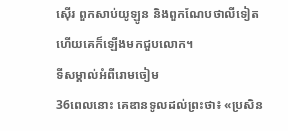ស៊ើរ ពួកសាប់យូឡូន និងពួកណែបថាលីទៀត ហើយគេក៏ឡើងមកជួបលោក។
ទីសម្គាល់អំពីរោមចៀម
36ពេលនោះ គេឌានទូលដល់ព្រះថា៖ «ប្រសិន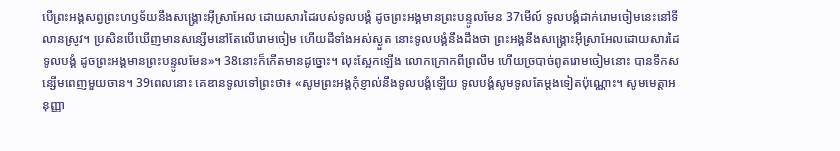បើព្រះអង្គសព្វព្រះហឫទ័យនឹងសង្គ្រោះអ៊ីស្រាអែល ដោយសារដៃរបស់ទូលបង្គំ ដូចព្រះអង្គមានព្រះបន្ទូលមែន 37មើល៍ ទូលបង្គំដាក់រោមចៀមនេះនៅទីលានស្រូវ។ ប្រសិនបើឃើញមានសន្សើមនៅតែលើរោមចៀម ហើយដីទាំងអស់ស្ងួត នោះទូលបង្គំនឹងដឹងថា ព្រះអង្គនឹងសង្គ្រោះអ៊ីស្រាអែលដោយសារដៃទូលបង្គំ ដូចព្រះអង្គមានព្រះបន្ទូលមែន»។ 38នោះក៏កើតមានដូច្នោះ។ លុះស្អែកឡើង លោកក្រោកពីព្រលឹម ហើយច្របាច់ពូតរោមចៀមនោះ បានទឹកសន្សើមពេញមួយចាន។ 39ពេលនោះ គេឌានទូលទៅព្រះថា៖ «សូមព្រះអង្គកុំខ្ញាល់នឹងទូលបង្គំឡើយ ទូលបង្គំសូមទូលតែម្តងទៀតប៉ុណ្ណោះ។ សូមមេត្តាអនុញ្ញា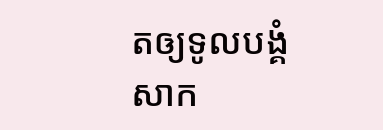តឲ្យទូលបង្គំសាក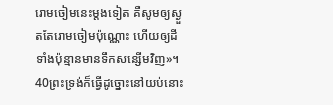រោមចៀមនេះម្តងទៀត គឺសូមឲ្យស្ងួតតែរោមចៀមប៉ុណ្ណោះ ហើយឲ្យដីទាំងប៉ុន្មានមានទឹកសន្សើមវិញ»។ 40ព្រះទ្រង់ក៏ធ្វើដូច្នោះនៅយប់នោះ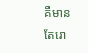គឺមានតែរោ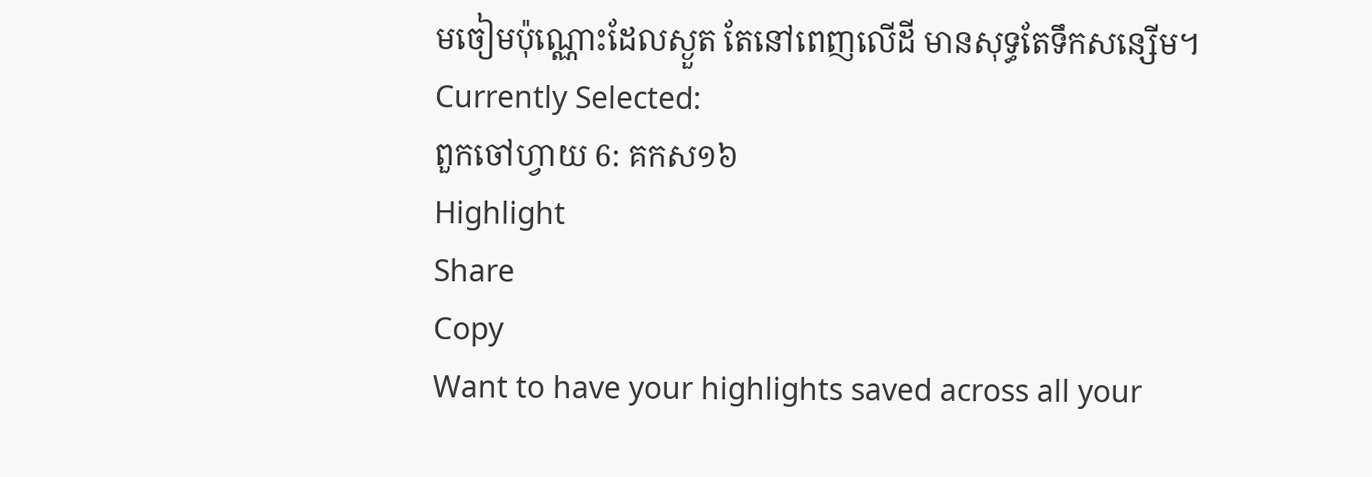មចៀមប៉ុណ្ណោះដែលស្ងួត តែនៅពេញលើដី មានសុទ្ធតែទឹកសន្សើម។
Currently Selected:
ពួកចៅហ្វាយ 6: គកស១៦
Highlight
Share
Copy
Want to have your highlights saved across all your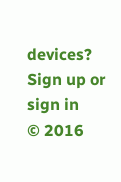devices? Sign up or sign in
© 2016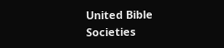United Bible Societies